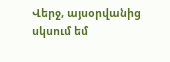Վերջ, այսօրվանից սկսում եմ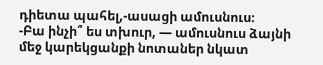դիետա պահել,-ասացի ամուսնուս։
-Բա ինչի՞ ես տխուր, — ամուսնուս ձայնի մեջ կարեկցանքի նոտաներ նկատ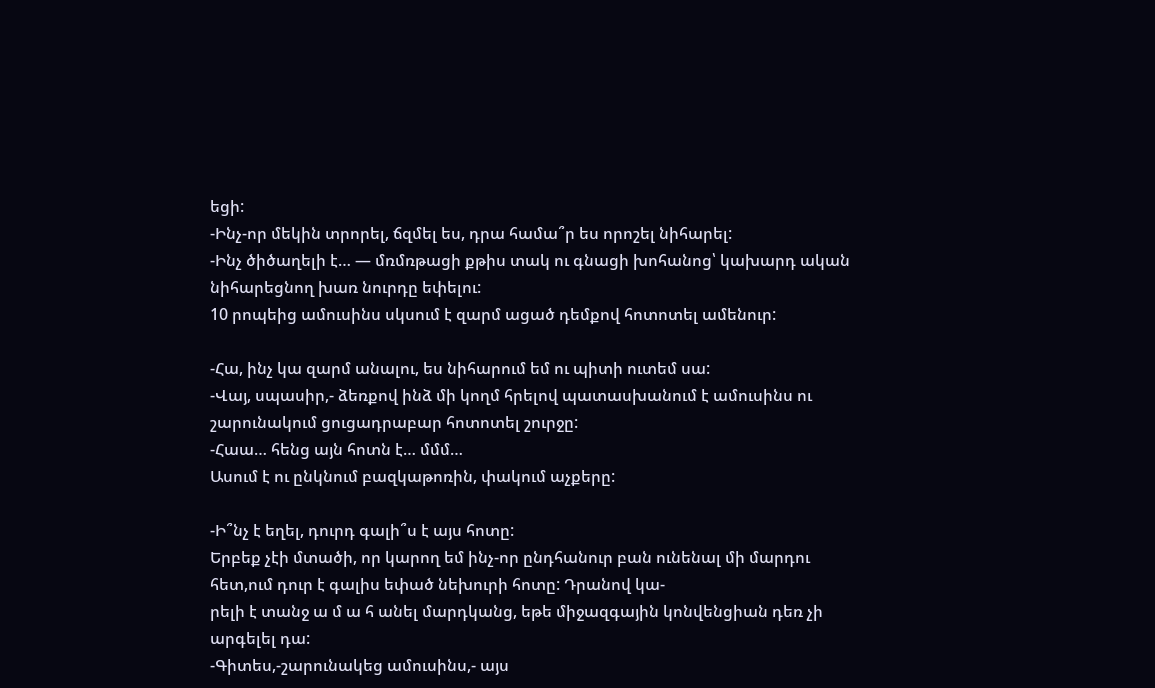եցի:
-Ինչ-որ մեկին տրորել, ճզմել ես, դրա համա՞ր ես որոշել նիհարել:
-Ինչ ծիծաղելի է… — մռմռթացի քթիս տակ ու գնացի խոհանոց՝ կախարդ ական նիհարեցնող խառ նուրդը եփելու:
10 րոպեից ամուսինս սկսում է զարմ ացած դեմքով հոտոտել ամենուր:

-Հա, ինչ կա զարմ անալու, ես նիհարում եմ ու պիտի ուտեմ սա:
-Վայ, սպասիր,- ձեռքով ինձ մի կողմ հրելով պատասխանում է ամուսինս ու շարունակում ցուցադրաբար հոտոտել շուրջը:
-Հաա… հենց այն հոտն է… մմմ…
Ասում է ու ընկնում բազկաթոռին, փակում աչքերը:

-Ի՞նչ է եղել, դուրդ գալի՞ս է այս հոտը:
Երբեք չէի մտածի, որ կարող եմ ինչ-որ ընդհանուր բան ունենալ մի մարդու հետ,ում դուր է գալիս եփած նեխուրի հոտը: Դրանով կա-
րելի է տանջ ա մ ա հ անել մարդկանց, եթե միջազգային կոնվենցիան դեռ չի արգելել դա:
-Գիտես,-շարունակեց ամուսինս,- այս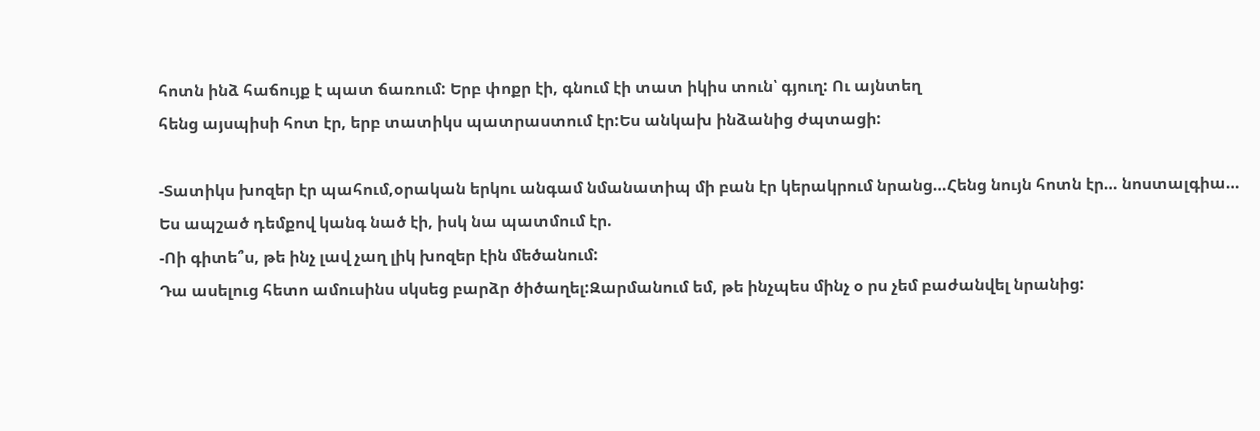հոտն ինձ հաճույք է պատ ճառում: Երբ փոքր էի, գնում էի տատ իկիս տուն՝ գյուղ: Ու այնտեղ
հենց այսպիսի հոտ էր, երբ տատիկս պատրաստում էր:Ես անկախ ինձանից ժպտացի:

-Տատիկս խոզեր էր պահում,օրական երկու անգամ նմանատիպ մի բան էր կերակրում նրանց…Հենց նույն հոտն էր… նոստալգիա…
Ես ապշած դեմքով կանգ նած էի, իսկ նա պատմում էր.
-Ոի գիտե՞ս, թե ինչ լավ չաղ լիկ խոզեր էին մեծանում:
Դա ասելուց հետո ամուսինս սկսեց բարձր ծիծաղել:Զարմանում եմ, թե ինչպես մինչ օ րս չեմ բաժանվել նրանից: